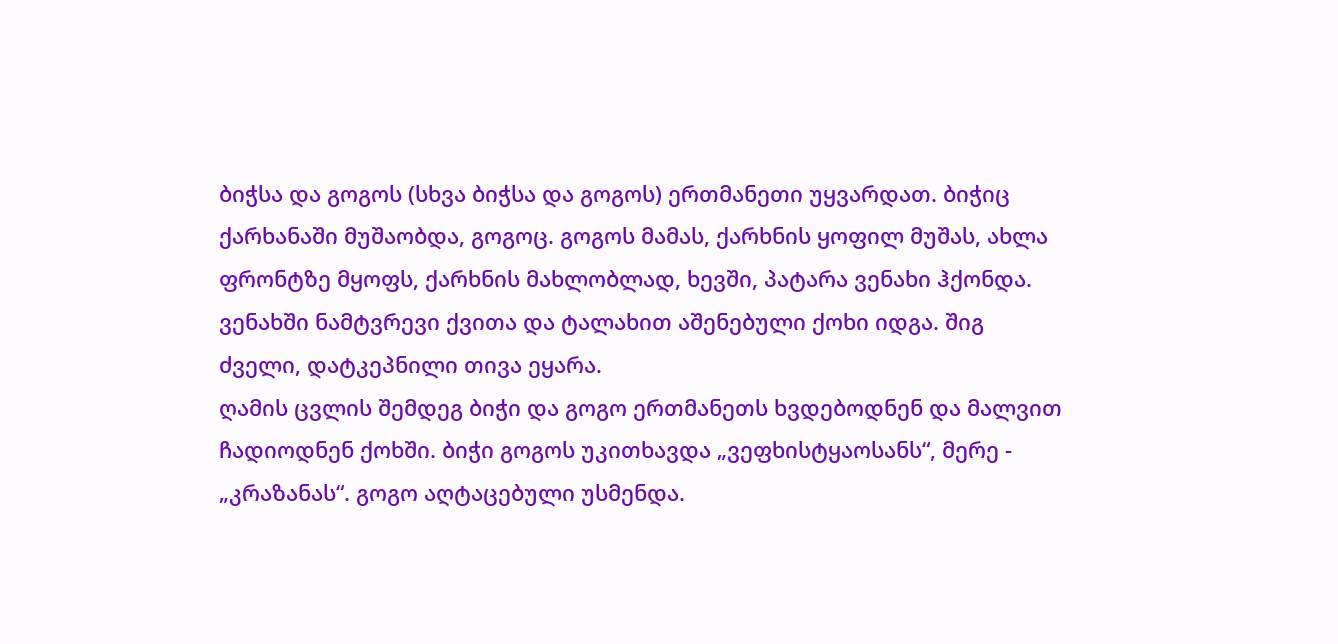ბიჭსა და გოგოს (სხვა ბიჭსა და გოგოს) ერთმანეთი უყვარდათ. ბიჭიც ქარხანაში მუშაობდა, გოგოც. გოგოს მამას, ქარხნის ყოფილ მუშას, ახლა ფრონტზე მყოფს, ქარხნის მახლობლად, ხევში, პატარა ვენახი ჰქონდა. ვენახში ნამტვრევი ქვითა და ტალახით აშენებული ქოხი იდგა. შიგ ძველი, დატკეპნილი თივა ეყარა.
ღამის ცვლის შემდეგ ბიჭი და გოგო ერთმანეთს ხვდებოდნენ და მალვით ჩადიოდნენ ქოხში. ბიჭი გოგოს უკითხავდა „ვეფხისტყაოსანს“, მერე - „კრაზანას“. გოგო აღტაცებული უსმენდა.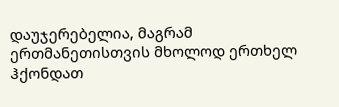დაუჯერებელია, მაგრამ ერთმანეთისთვის მხოლოდ ერთხელ ჰქონდათ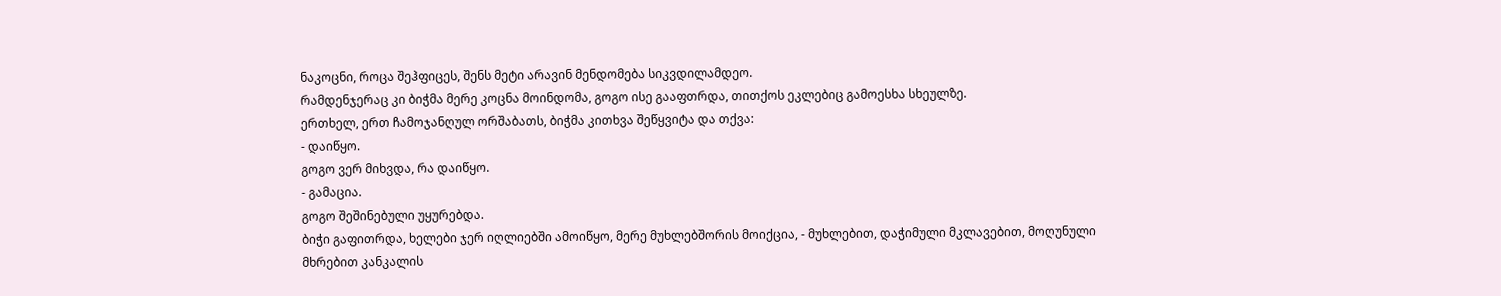ნაკოცნი, როცა შეჰფიცეს, შენს მეტი არავინ მენდომება სიკვდილამდეო.
რამდენჯერაც კი ბიჭმა მერე კოცნა მოინდომა, გოგო ისე გააფთრდა, თითქოს ეკლებიც გამოესხა სხეულზე.
ერთხელ, ერთ ჩამოჯანღულ ორშაბათს, ბიჭმა კითხვა შეწყვიტა და თქვა:
- დაიწყო.
გოგო ვერ მიხვდა, რა დაიწყო.
- გამაცია.
გოგო შეშინებული უყურებდა.
ბიჭი გაფითრდა, ხელები ჯერ იღლიებში ამოიწყო, მერე მუხლებშორის მოიქცია, - მუხლებით, დაჭიმული მკლავებით, მოღუნული მხრებით კანკალის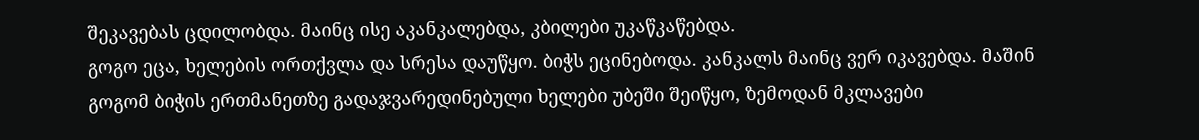შეკავებას ცდილობდა. მაინც ისე აკანკალებდა, კბილები უკაწკაწებდა.
გოგო ეცა, ხელების ორთქვლა და სრესა დაუწყო. ბიჭს ეცინებოდა. კანკალს მაინც ვერ იკავებდა. მაშინ გოგომ ბიჭის ერთმანეთზე გადაჯვარედინებული ხელები უბეში შეიწყო, ზემოდან მკლავები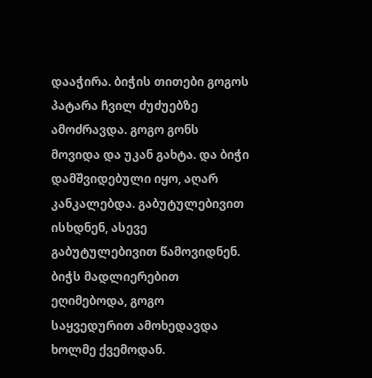დააჭირა. ბიჭის თითები გოგოს პატარა ჩვილ ძუძუებზე ამოძრავდა. გოგო გონს მოვიდა და უკან გახტა. და ბიჭი დამშვიდებული იყო, აღარ კანკალებდა. გაბუტულებივით ისხდნენ, ასევე გაბუტულებივით წამოვიდნენ. ბიჭს მადლიერებით ეღიმებოდა, გოგო საყვედურით ამოხედავდა ხოლმე ქვემოდან.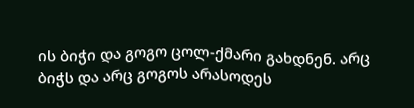ის ბიჭი და გოგო ცოლ-ქმარი გახდნენ. არც ბიჭს და არც გოგოს არასოდეს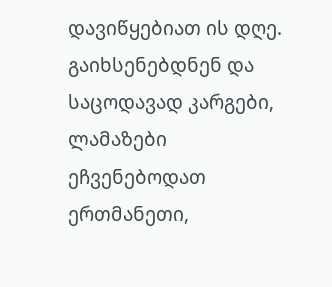დავიწყებიათ ის დღე. გაიხსენებდნენ და საცოდავად კარგები, ლამაზები ეჩვენებოდათ ერთმანეთი,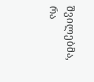შვილებმა, რა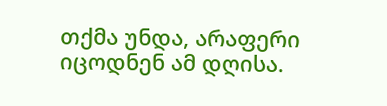თქმა უნდა, არაფერი იცოდნენ ამ დღისა.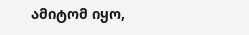ამიტომ იყო,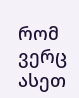რომ ვერც ასეთ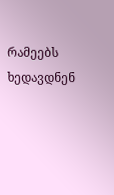რამეებს ხედავდნენ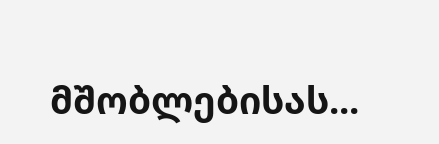მშობლებისას...